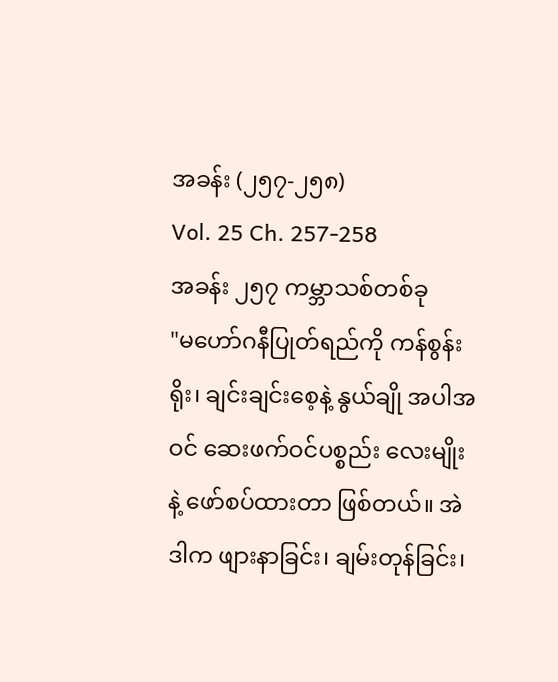အခန်း (၂၅၇-၂၅၈)
Vol. 25 Ch. 257-258
အခန်း ၂၅၇ ကမ္ဘာသစ်တစ်ခု
"မဟော်ဂနီပြုတ်ရည်ကို ကန်စွန်းရိုး၊ ချင်းချင်းစေ့နဲ့ နွယ်ချို အပါအဝင် ဆေးဖက်ဝင်ပစ္စည်း လေးမျိုးနဲ့ ဖော်စပ်ထားတာ ဖြစ်တယ်။ အဲဒါက ဖျားနာခြင်း၊ ချမ်းတုန်ခြင်း၊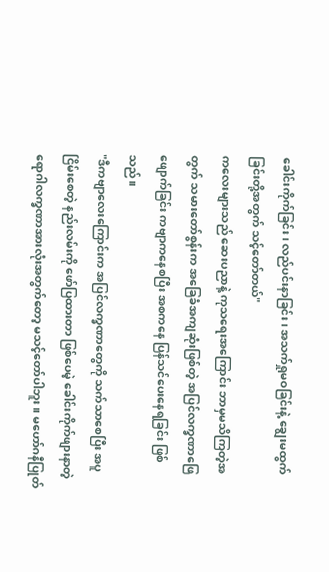ခေါင်းကိုက်ခြင်း၊ လည်ပင်းနာခြင်း၊ အသက်ရှုမဝခြင်းနဲ့ ချွေးမထွက်ခြင်းတို့အတွက် သင့်တော်တယ်"
ကလေးများသည် ဆေးပညာနဲ့ ကုသရေးအကြောင်း ဘာမှမသိကြတဲ့အတွက် သမားတော်စွန်းက အခြေခံအကျဆုံးဖြစ်တဲ့ အပြင်လက္ခဏာဖြေဖျောက်ခြင်း ကဗျာကနေစပြီး အစကနေ ပြန်သင်ပေးနေရခြင်း ဖြစ်သည်။
"ဒီကဗျာလေးကြောင်းက အပြင်လက္ခဏာတွေကို သက်သာစေပြီး အပူငြိမ်းစေတဲ့ နည်းလမ်းကို ဖော်ပြထားတာ ဖြစ်ပေမဲ့ ခေါင်းကိုက်ဖျားနာတဲ့ ရောဂါလက္ခဏာအားလုံးအတွက်တော့ မသင့်တော်ပါဘူး။ မဟော်ဂနီပြုတ်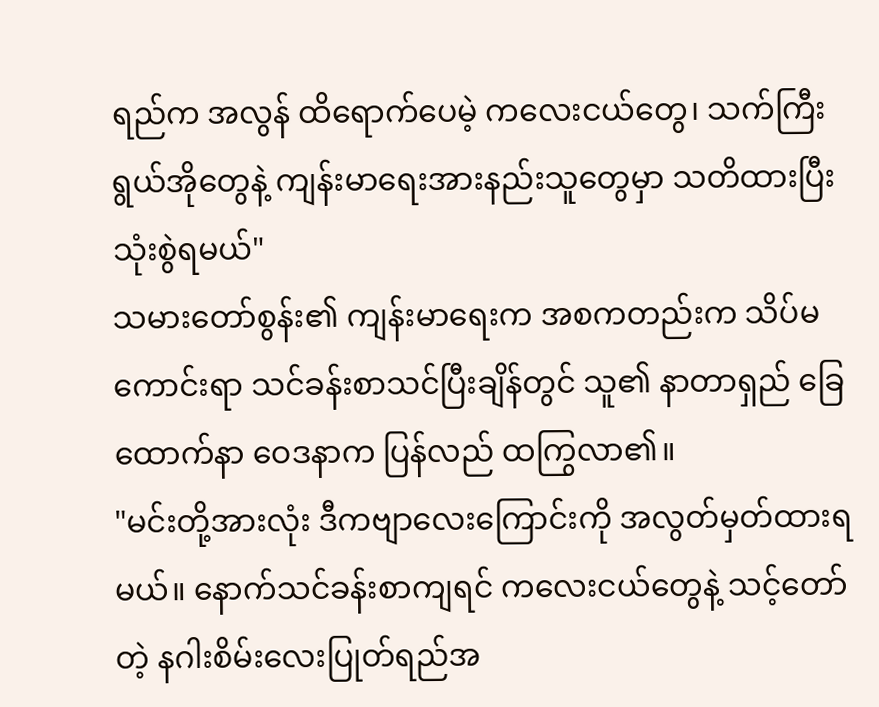ရည်က အလွန် ထိရောက်ပေမဲ့ ကလေးငယ်တွေ၊ သက်ကြီးရွယ်အိုတွေနဲ့ ကျန်းမာရေးအားနည်းသူတွေမှာ သတိထားပြီး သုံးစွဲရမယ်"
သမားတော်စွန်း၏ ကျန်းမာရေးက အစကတည်းက သိပ်မကောင်းရာ သင်ခန်းစာသင်ပြီးချိန်တွင် သူ၏ နာတာရှည် ခြေထောက်နာ ဝေဒနာက ပြန်လည် ထကြွလာ၏။
"မင်းတို့အားလုံး ဒီကဗျာလေးကြောင်းကို အလွတ်မှတ်ထားရမယ်။ နောက်သင်ခန်းစာကျရင် ကလေးငယ်တွေနဲ့ သင့်တော်တဲ့ နဂါးစိမ်းလေးပြုတ်ရည်အ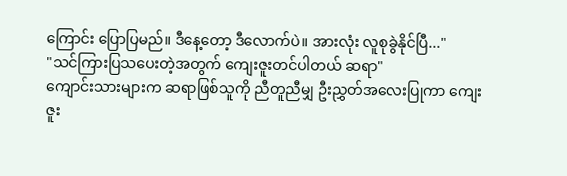ကြောင်း ပြောပြမည်။ ဒီနေ့တော့ ဒီလောက်ပဲ။ အားလုံး လူစုခွဲနိုင်ပြီ..."
"သင်ကြားပြသပေးတဲ့အတွက် ကျေးဇူးတင်ပါတယ် ဆရာ"
ကျောင်းသားများက ဆရာဖြစ်သူကို ညီတူညီမျှ ဦးညွှတ်အလေးပြုကာ ကျေးဇူး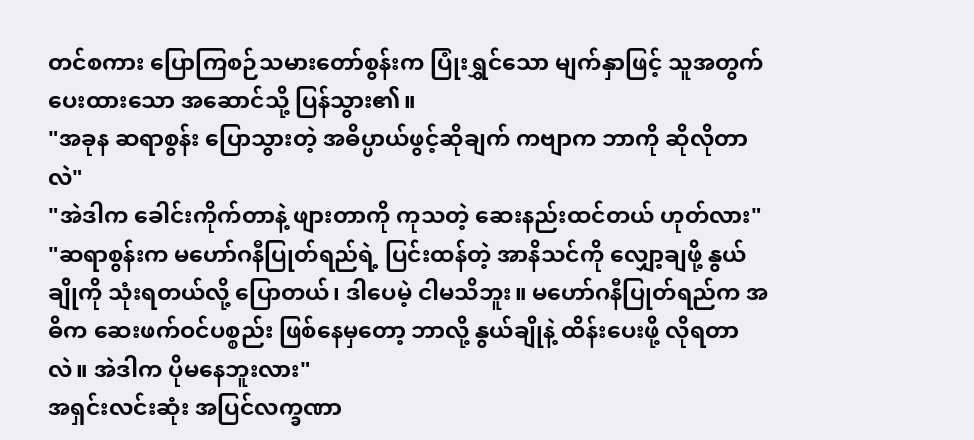တင်စကား ပြောကြစဉ်သမားတော်စွန်းက ပြုံးရွှင်သော မျက်နှာဖြင့် သူအတွက်ပေးထားသော အဆောင်သို့ ပြန်သွား၏။
"အခုန ဆရာစွန်း ပြောသွားတဲ့ အဓိပ္ပာယ်ဖွင့်ဆိုချက် ကဗျာက ဘာကို ဆိုလိုတာလဲ"
"အဲဒါက ခေါင်းကိုက်တာနဲ့ ဖျားတာကို ကုသတဲ့ ဆေးနည်းထင်တယ် ဟုတ်လား"
"ဆရာစွန်းက မဟော်ဂနီပြုတ်ရည်ရဲ့ ပြင်းထန်တဲ့ အာနိသင်ကို လျှော့ချဖို့ နွယ်ချိုကို သုံးရတယ်လို့ ပြောတယ်၊ ဒါပေမဲ့ ငါမသိဘူး။ မဟော်ဂနီပြုတ်ရည်က အဓိက ဆေးဖက်ဝင်ပစ္စည်း ဖြစ်နေမှတော့ ဘာလို့ နွယ်ချိုနဲ့ ထိန်းပေးဖို့ လိုရတာလဲ။ အဲဒါက ပိုမနေဘူးလား"
အရှင်းလင်းဆုံး အပြင်လက္ခဏာ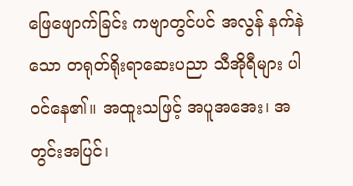ဖြေဖျောက်ခြင်း ကဗျာတွင်ပင် အလွန် နက်နဲသော တရုတ်ရိုးရာဆေးပညာ သီအိုရီများ ပါဝင်နေ၏။ အထူးသဖြင့် အပူအအေး၊ အတွင်းအပြင်၊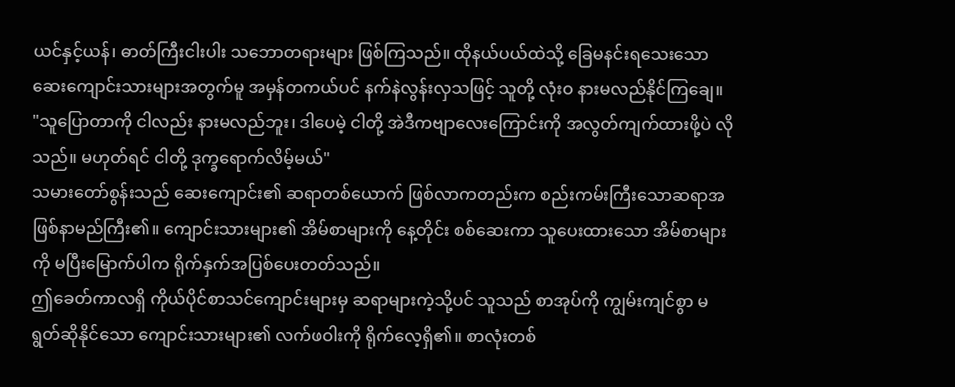ယင်နှင့်ယန်၊ ဓာတ်ကြီးငါးပါး သဘောတရားများ ဖြစ်ကြသည်။ ထိုနယ်ပယ်ထဲသို့ ခြေမနင်းရသေးသော ဆေးကျောင်းသားများအတွက်မူ အမှန်တကယ်ပင် နက်နဲလွန်းလှသဖြင့် သူတို့ လုံးဝ နားမလည်နိုင်ကြချေ။
"သူပြောတာကို ငါလည်း နားမလည်ဘူး၊ ဒါပေမဲ့ ငါတို့ အဲဒီကဗျာလေးကြောင်းကို အလွတ်ကျက်ထားဖို့ပဲ လိုသည်။ မဟုတ်ရင် ငါတို့ ဒုက္ခရောက်လိမ့်မယ်"
သမားတော်စွန်းသည် ဆေးကျောင်း၏ ဆရာတစ်ယောက် ဖြစ်လာကတည်းက စည်းကမ်းကြီးသောဆရာအဖြစ်နာမည်ကြီး၏။ ကျောင်းသားများ၏ အိမ်စာများကို နေ့တိုင်း စစ်ဆေးကာ သူပေးထားသော အိမ်စာများကို မပြီးမြောက်ပါက ရိုက်နှက်အပြစ်ပေးတတ်သည်။
ဤခေတ်ကာလရှိ ကိုယ်ပိုင်စာသင်ကျောင်းများမှ ဆရာများကဲ့သို့ပင် သူသည် စာအုပ်ကို ကျွမ်းကျင်စွာ မရွတ်ဆိုနိုင်သော ကျောင်းသားများ၏ လက်ဖဝါးကို ရိုက်လေ့ရှိ၏။ စာလုံးတစ်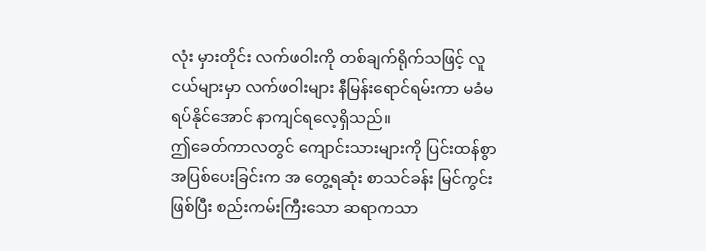လုံး မှားတိုင်း လက်ဖဝါးကို တစ်ချက်ရိုက်သဖြင့် လူငယ်များမှာ လက်ဖဝါးများ နီမြန်းရောင်ရမ်းကာ မခံမရပ်နိုင်အောင် နာကျင်ရလေ့ရှိသည်။
ဤခေတ်ကာလတွင် ကျောင်းသားများကို ပြင်းထန်စွာ အပြစ်ပေးခြင်းက အ တွေ့ရဆုံး စာသင်ခန်း မြင်ကွင်းဖြစ်ပြီး စည်းကမ်းကြီးသော ဆရာကသာ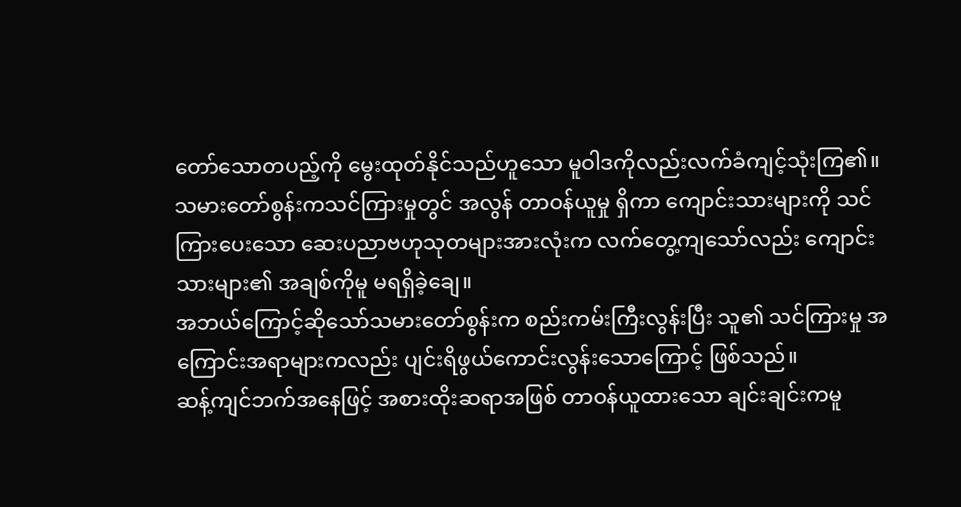တော်သောတပည့်ကို မွေးထုတ်နိုင်သည်ဟူသော မူဝါဒကိုလည်းလက်ခံကျင့်သုံးကြ၏။
သမားတော်စွန်းကသင်ကြားမှုတွင် အလွန် တာဝန်ယူမှု ရှိကာ ကျောင်းသားများကို သင်ကြားပေးသော ဆေးပညာဗဟုသုတများအားလုံးက လက်တွေ့ကျသော်လည်း ကျောင်းသားများ၏ အချစ်ကိုမူ မရရှိခဲ့ချေ။
အဘယ်ကြောင့်ဆိုသော်သမားတော်စွန်းက စည်းကမ်းကြီးလွန်းပြီး သူ၏ သင်ကြားမှု အကြောင်းအရာများကလည်း ပျင်းရိဖွယ်ကောင်းလွန်းသောကြောင့် ဖြစ်သည်။
ဆန့်ကျင်ဘက်အနေဖြင့် အစားထိုးဆရာအဖြစ် တာဝန်ယူထားသော ချင်းချင်းကမူ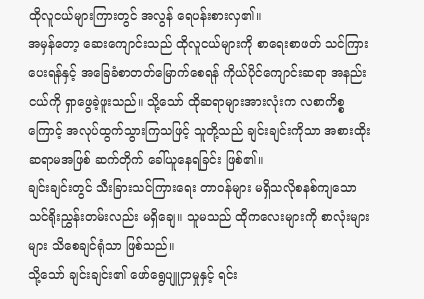ထိုလူငယ်များကြားတွင် အလွန် ရေပန်းစားလှ၏။
အမှန်တော့ ဆေးကျောင်းသည် ထိုလူငယ်များကို စာရေးစာဖတ် သင်ကြားပေးရန်နှင့် အခြေခံစာတတ်မြောက်စေရန် ကိုယ်ပိုင်ကျောင်းဆရာ အနည်းငယ်ကို ရှာဖွေခဲ့ဖူးသည်။ သို့သော် ထိုဆရာများအားလုံးက လစာကိစ္စကြောင့် အလုပ်ထွက်သွားကြသဖြင့် သူတို့သည် ချင်းချင်းကိုသာ အစားထိုးဆရာမအဖြစ် ဆက်တိုက် ခေါ်ယူနေရခြင်း ဖြစ်၏။
ချင်းချင်းတွင် သီးခြားသင်ကြားရေး တာဝန်များ မရှိသလိုစနစ်ကျသော သင်ရိုးညွှန်းတမ်းလည်း မရှိချေ။ သူမသည် ထိုကလေးများကို စာလုံးများများ သိစေချင်ရုံသာ ဖြစ်သည်။
သို့သော် ချင်းချင်း၏ ဖော်ရွေပျူငှာမှုနှင့် ရင်း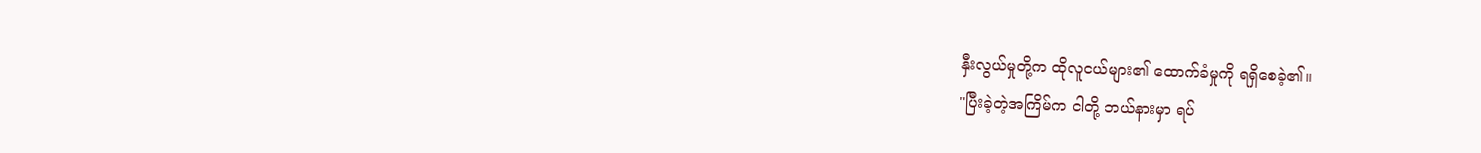နှီးလွယ်မှုတို့က ထိုလူငယ်များ၏ ထောက်ခံမှုကို ရရှိစေခဲ့၏။
"ပြီးခဲ့တဲ့အကြိမ်က ငါတို့ ဘယ်နားမှာ ရပ်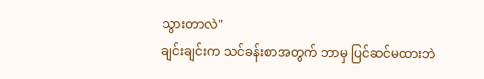သွားတာလဲ"
ချင်းချင်းက သင်ခန်းစာအတွက် ဘာမှ ပြင်ဆင်မထားဘဲ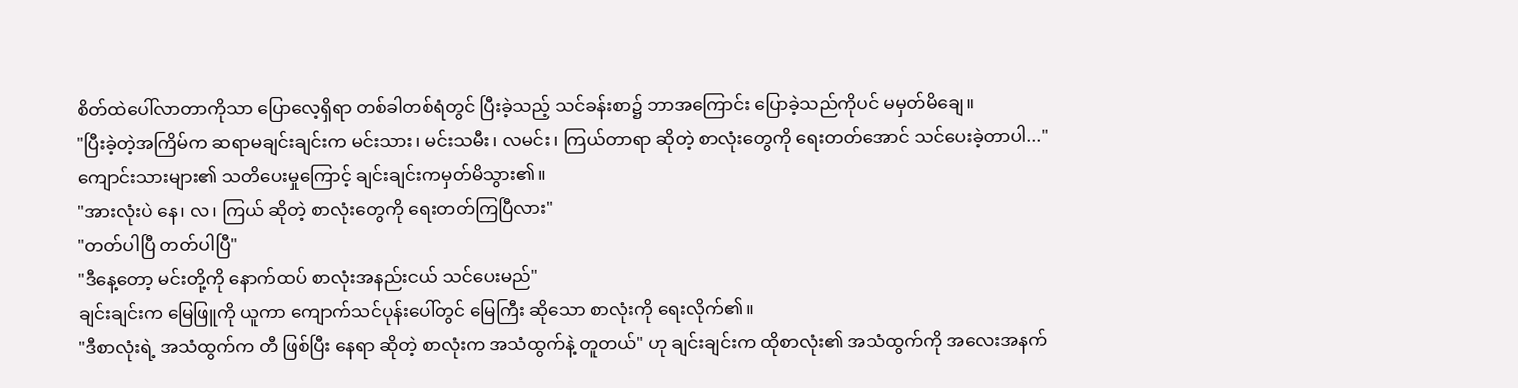စိတ်ထဲပေါ်လာတာကိုသာ ပြောလေ့ရှိရာ တစ်ခါတစ်ရံတွင် ပြီးခဲ့သည့် သင်ခန်းစာ၌ ဘာအကြောင်း ပြောခဲ့သည်ကိုပင် မမှတ်မိချေ။
"ပြီးခဲ့တဲ့အကြိမ်က ဆရာမချင်းချင်းက မင်းသား၊ မင်းသမီး၊ လမင်း၊ ကြယ်တာရာ ဆိုတဲ့ စာလုံးတွေကို ရေးတတ်အောင် သင်ပေးခဲ့တာပါ..."
ကျောင်းသားများ၏ သတိပေးမှုကြောင့် ချင်းချင်းကမှတ်မိသွား၏။
"အားလုံးပဲ နေ၊ လ၊ ကြယ် ဆိုတဲ့ စာလုံးတွေကို ရေးတတ်ကြပြီလား"
"တတ်ပါပြီ တတ်ပါပြီ"
"ဒီနေ့တော့ မင်းတို့ကို နောက်ထပ် စာလုံးအနည်းငယ် သင်ပေးမည်"
ချင်းချင်းက မြေဖြူကို ယူကာ ကျောက်သင်ပုန်းပေါ်တွင် မြေကြီး ဆိုသော စာလုံးကို ရေးလိုက်၏။
"ဒီစာလုံးရဲ့ အသံထွက်က တီ ဖြစ်ပြီး နေရာ ဆိုတဲ့ စာလုံးက အသံထွက်နဲ့ တူတယ်" ဟု ချင်းချင်းက ထိုစာလုံး၏ အသံထွက်ကို အလေးအနက်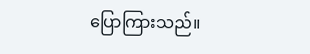ပြောကြားသည်။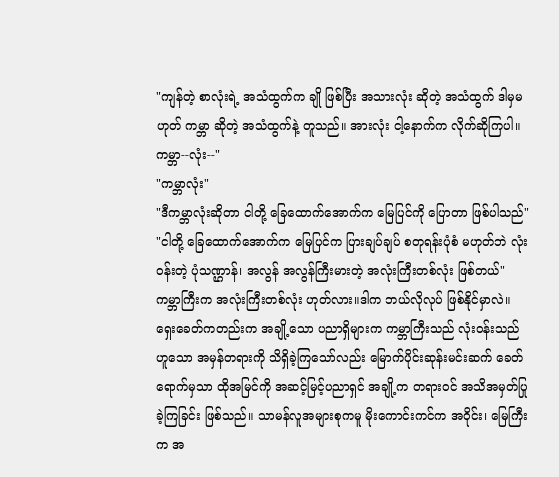"ကျန်တဲ့ စာလုံးရဲ့ အသံထွက်က ချို ဖြစ်ပြီး အသားလုံး ဆိုတဲ့ အသံထွက် ဒါမှမဟုတ် ကမ္ဘာ ဆိုတဲ့ အသံထွက်နဲ့ တူသည်။ အားလုံး ငါ့နောက်က လိုက်ဆိုကြပါ။ ကမ္ဘာ--လုံး--"
"ကမ္ဘာလုံး"
"ဒီကမ္ဘာလုံးဆိုတာ ငါတို့ ခြေထောက်အောက်က မြေပြင်ကို ပြောတာ ဖြစ်ပါသည်"
"ငါတို့ ခြေထောက်အောက်က မြေပြင်က ပြားချပ်ချပ် စတုရန်းပုံစံ မဟုတ်ဘဲ လုံးဝန်းတဲ့ ပုံသဏ္ဌာန်၊ အလွန် အလွန်ကြီးမားတဲ့ အလုံးကြီးတစ်လုံး ဖြစ်တယ်"
ကမ္ဘာကြီးက အလုံးကြီးတစ်လုံး ဟုတ်လား။ဒါက ဘယ်လိုလုပ် ဖြစ်နိုင်မှာလဲ။
ရှေးခေတ်ကတည်းက အချို့သော ပညာရှိများက ကမ္ဘာကြီးသည် လုံးဝန်းသည်ဟူသော အမှန်တရားကို သိရှိခဲ့ကြသော်လည်း မြောက်ပိုင်းဆုန်းမင်းဆက် ခေတ်ရောက်မှသာ ထိုအမြင်ကို အဆင့်မြင့်ပညာရှင် အချို့က တရားဝင် အသိအမှတ်ပြုခဲ့ကြခြင်း ဖြစ်သည်။ သာမန်လူအများစုကမူ မိုးကောင်းကင်က အဝိုင်း၊ မြေကြီးက အ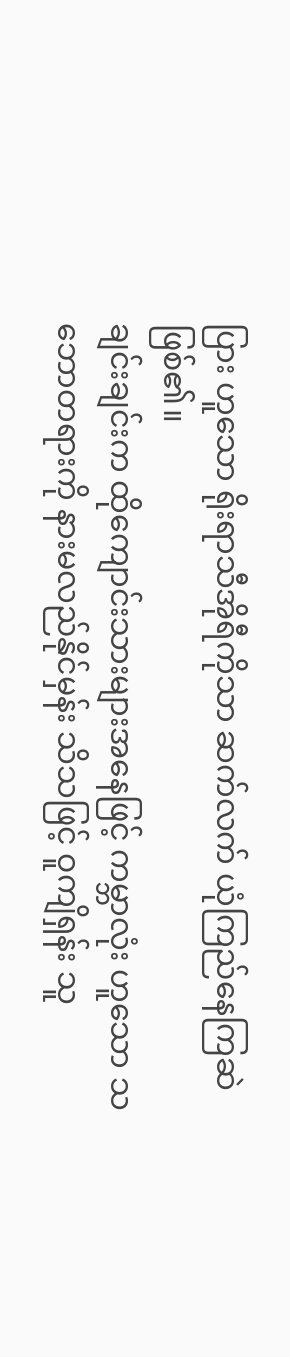ပြား ဟူသော ရိုးရာသီအိုရီကိုသာ ဆက်လက် ယုံကြည်နေကြဆဲ ဖြစ်၏။
ချင်းချင်းက ထိုကျောင်းသားများအနေဖြင့် ကမ္ဘာလုံး ဟူသော သဘောတရားကို နားမလည်နိုင်မှန်း သိသဖြင့် ဝူကျိရှန်း သူ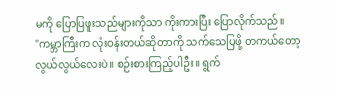မကို ပြောပြဖူးသည်များကိုသာ ကိုးကားပြီး ပြောလိုက်သည်။
"ကမ္ဘာကြီးက လုံးဝန်းတယ်ဆိုတာကို သက်သေပြဖို့ တကယ်တော့ လွယ်လွယ်လေးပဲ။ စဉ်းစားကြည့်ပါဦး။ ရွက်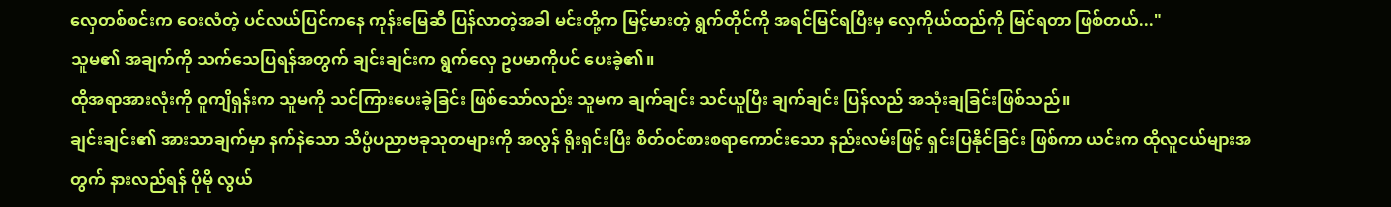လှေတစ်စင်းက ဝေးလံတဲ့ ပင်လယ်ပြင်ကနေ ကုန်းမြေဆီ ပြန်လာတဲ့အခါ မင်းတို့က မြင့်မားတဲ့ ရွက်တိုင်ကို အရင်မြင်ရပြီးမှ လှေကိုယ်ထည်ကို မြင်ရတာ ဖြစ်တယ်..."
သူမ၏ အချက်ကို သက်သေပြရန်အတွက် ချင်းချင်းက ရွက်လှေ ဥပမာကိုပင် ပေးခဲ့၏။
ထိုအရာအားလုံးကို ဝူကျိရှန်းက သူမကို သင်ကြားပေးခဲ့ခြင်း ဖြစ်သော်လည်း သူမက ချက်ချင်း သင်ယူပြီး ချက်ချင်း ပြန်လည် အသုံးချခြင်းဖြစ်သည်။
ချင်းချင်း၏ အားသာချက်မှာ နက်နဲသော သိပ္ပံပညာဗခုသုတများကို အလွန် ရိုးရှင်းပြီး စိတ်ဝင်စားစရာကောင်းသော နည်းလမ်းဖြင့် ရှင်းပြနိုင်ခြင်း ဖြစ်ကာ ယင်းက ထိုလူငယ်များအတွက် နားလည်ရန် ပိုမို လွယ်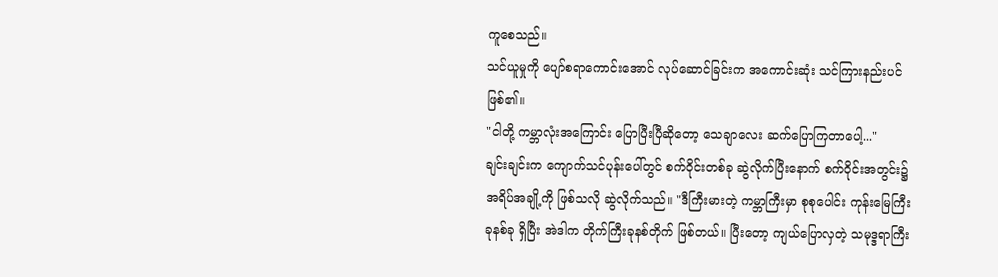ကူစေသည်။
သင်ယူမှုကို ပျော်စရာကောင်းအောင် လုပ်ဆောင်ခြင်းက အကောင်းဆုံး သင်ကြားနည်းပင် ဖြစ်၏။
"ငါတို့ ကမ္ဘာလုံးအကြောင်း ပြောပြီးပြီဆိုတော့ သေချာလေး ဆက်ပြောကြတာပေါ့..."
ချင်းချင်းက ကျောက်သင်ပုန်းပေါ်တွင် စက်ဝိုင်းတစ်ခု ဆွဲလိုက်ပြီးနောက် စက်ဝိုင်းအတွင်း၌ အရိပ်အချို့ကို ဖြစ်သလို ဆွဲလိုက်သည်။ "ဒီကြီးမားတဲ့ ကမ္ဘာကြီးမှာ စုစုပေါင်း ကုန်းမြေကြီး ခုနစ်ခု ရှိပြီး အဲဒါက တိုက်ကြီးခုနစ်တိုက် ဖြစ်တယ်။ ပြီးတော့ ကျယ်ပြောလှတဲ့ သမုဒ္ဒရာကြီး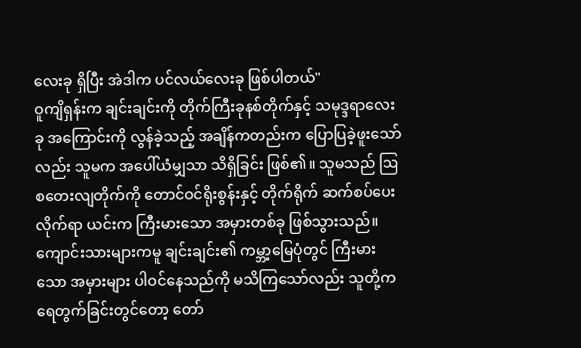လေးခု ရှိပြီး အဲဒါက ပင်လယ်လေးခု ဖြစ်ပါတယ်"
ဝူကျိရှန်းက ချင်းချင်းကို တိုက်ကြီးခုနစ်တိုက်နှင့် သမုဒ္ဒရာလေးခု အကြောင်းကို လွန်ခဲ့သည့် အချိန်ကတည်းက ပြောပြခဲ့ဖူးသော်လည်း သူမက အပေါ်ယံမျှသာ သိရှိခြင်း ဖြစ်၏။ သူမသည် ဩစတေးလျတိုက်ကို တောင်ဝင်ရိုးစွန်းနှင့် တိုက်ရိုက် ဆက်စပ်ပေးလိုက်ရာ ယင်းက ကြီးမားသော အမှားတစ်ခု ဖြစ်သွားသည်။
ကျောင်းသားများကမူ ချင်းချင်း၏ ကမ္ဘာ့မြေပုံတွင် ကြီးမားသော အမှားများ ပါဝင်နေသည်ကို မသိကြသော်လည်း သူတို့က ရေတွက်ခြင်းတွင်တော့ တော်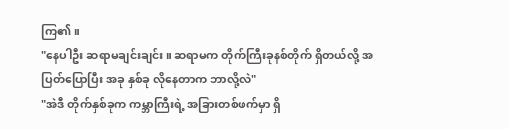ကြ၏။
"နေပါဦး ဆရာမချင်းချင်း။ ဆရာမက တိုက်ကြီးခုနစ်တိုက် ရှိတယ်လို့ အပြတ်ပြောပြီး အခု နှစ်ခု လိုနေတာက ဘာလို့လဲ"
"အဲဒီ တိုက်နှစ်ခုက ကမ္ဘာကြီးရဲ့ အခြားတစ်ဖက်မှာ ရှိ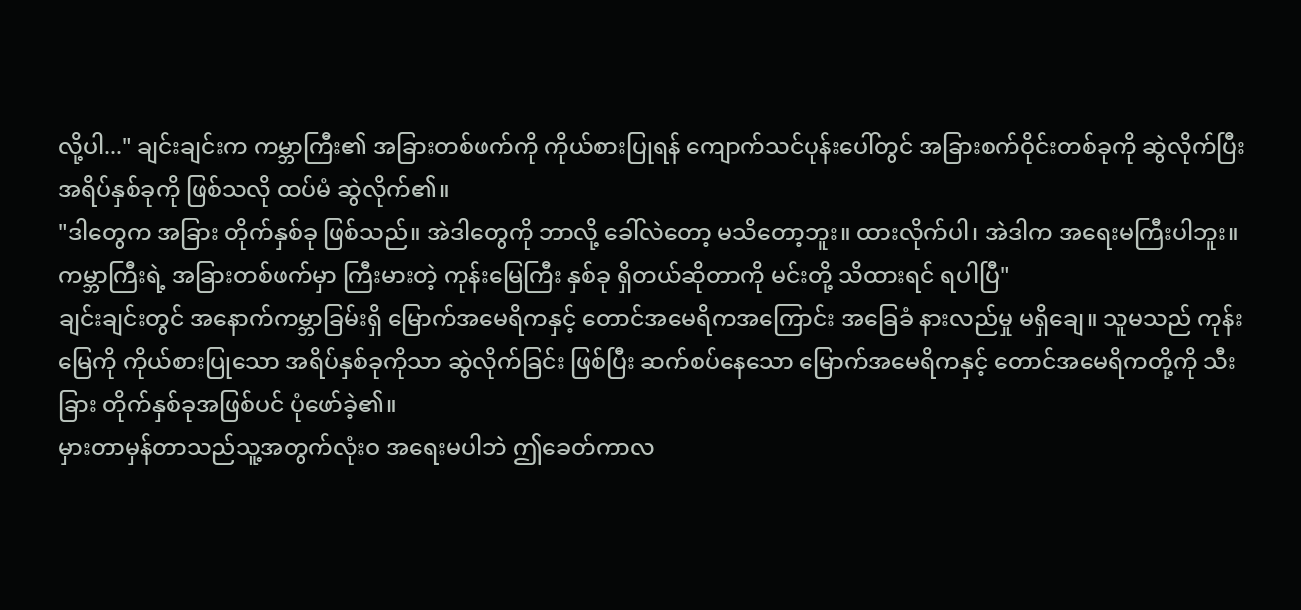လို့ပါ..." ချင်းချင်းက ကမ္ဘာကြီး၏ အခြားတစ်ဖက်ကို ကိုယ်စားပြုရန် ကျောက်သင်ပုန်းပေါ်တွင် အခြားစက်ဝိုင်းတစ်ခုကို ဆွဲလိုက်ပြီး အရိပ်နှစ်ခုကို ဖြစ်သလို ထပ်မံ ဆွဲလိုက်၏။
"ဒါတွေက အခြား တိုက်နှစ်ခု ဖြစ်သည်။ အဲဒါတွေကို ဘာလို့ ခေါ်လဲတော့ မသိတော့ဘူး။ ထားလိုက်ပါ၊ အဲဒါက အရေးမကြီးပါဘူး။ ကမ္ဘာကြီးရဲ့ အခြားတစ်ဖက်မှာ ကြီးမားတဲ့ ကုန်းမြေကြီး နှစ်ခု ရှိတယ်ဆိုတာကို မင်းတို့ သိထားရင် ရပါပြီ"
ချင်းချင်းတွင် အနောက်ကမ္ဘာခြမ်းရှိ မြောက်အမေရိကနှင့် တောင်အမေရိကအကြောင်း အခြေခံ နားလည်မှု မရှိချေ။ သူမသည် ကုန်းမြေကို ကိုယ်စားပြုသော အရိပ်နှစ်ခုကိုသာ ဆွဲလိုက်ခြင်း ဖြစ်ပြီး ဆက်စပ်နေသော မြောက်အမေရိကနှင့် တောင်အမေရိကတို့ကို သီးခြား တိုက်နှစ်ခုအဖြစ်ပင် ပုံဖော်ခဲ့၏။
မှားတာမှန်တာသည်သူ့အတွက်လုံးဝ အရေးမပါဘဲ ဤခေတ်ကာလ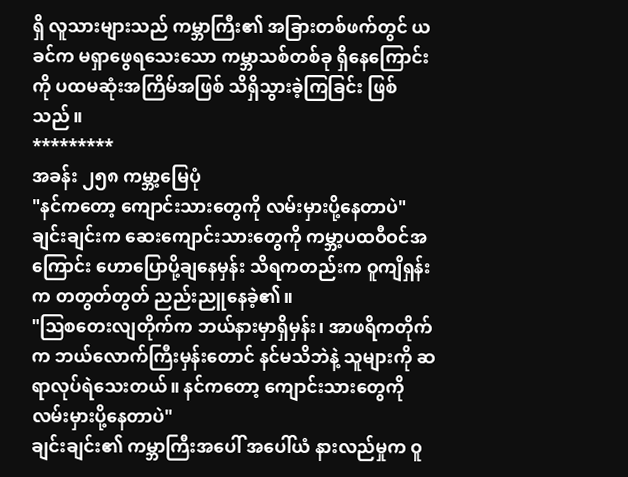ရှိ လူသားများသည် ကမ္ဘာကြီး၏ အခြားတစ်ဖက်တွင် ယခင်က မရှာဖွေရသေးသော ကမ္ဘာသစ်တစ်ခု ရှိနေကြောင်းကို ပထမဆုံးအကြိမ်အဖြစ် သိရှိသွားခဲ့ကြခြင်း ဖြစ်သည်။
*********
အခန်း ၂၅၈ ကမ္ဘာ့မြေပုံ
"နင်ကတော့ ကျောင်းသားတွေကို လမ်းမှားပို့နေတာပဲ"
ချင်းချင်းက ဆေးကျောင်းသားတွေကို ကမ္ဘာ့ပထဝီဝင်အကြောင်း ဟောပြောပို့ချနေမှန်း သိရကတည်းက ဝူကျိရှန်းက တတွတ်တွတ် ညည်းညူနေခဲ့၏။
"ဩစတေးလျတိုက်က ဘယ်နားမှာရှိမှန်း၊ အာဖရိကတိုက်က ဘယ်လောက်ကြီးမှန်းတောင် နင်မသိဘဲနဲ့ သူများကို ဆရာလုပ်ရဲသေးတယ်။ နင်ကတော့ ကျောင်းသားတွေကို လမ်းမှားပို့နေတာပဲ"
ချင်းချင်း၏ ကမ္ဘာကြီးအပေါ် အပေါ်ယံ နားလည်မှုက ဝူ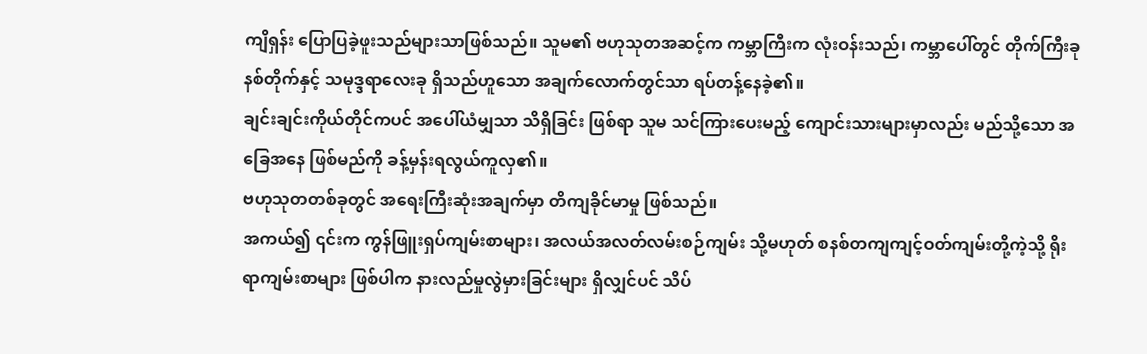ကျိရှန်း ပြောပြခဲ့ဖူးသည်များသာဖြစ်သည်။ သူမ၏ ဗဟုသုတအဆင့်က ကမ္ဘာကြီးက လုံးဝန်းသည်၊ ကမ္ဘာပေါ်တွင် တိုက်ကြီးခုနစ်တိုက်နှင့် သမုဒ္ဒရာလေးခု ရှိသည်ဟူသော အချက်လောက်တွင်သာ ရပ်တန့်နေခဲ့၏။
ချင်းချင်းကိုယ်တိုင်ကပင် အပေါ်ယံမျှသာ သိရှိခြင်း ဖြစ်ရာ သူမ သင်ကြားပေးမည့် ကျောင်းသားများမှာလည်း မည်သို့သော အခြေအနေ ဖြစ်မည်ကို ခန့်မှန်းရလွယ်ကူလှ၏။
ဗဟုသုတတစ်ခုတွင် အရေးကြီးဆုံးအချက်မှာ တိကျခိုင်မာမှု ဖြစ်သည်။
အကယ်၍ ၎င်းက ကွန်ဖြူးရှပ်ကျမ်းစာများ၊ အလယ်အလတ်လမ်းစဉ်ကျမ်း သို့မဟုတ် စနစ်တကျကျင့်ဝတ်ကျမ်းတို့ကဲ့သို့ ရိုးရာကျမ်းစာများ ဖြစ်ပါက နားလည်မှုလွဲမှားခြင်းများ ရှိလျှင်ပင် သိပ်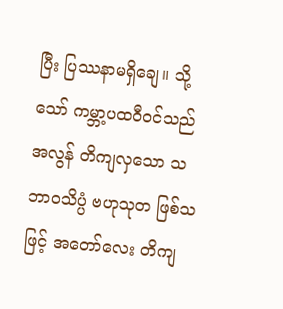ပြီး ပြဿနာမရှိချေ။ သို့သော် ကမ္ဘာ့ပထဝီဝင်သည် အလွန် တိကျလှသော သဘာဝသိပ္ပံ ဗဟုသုတ ဖြစ်သဖြင့် အတော်လေး တိကျ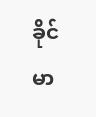ခိုင်မာ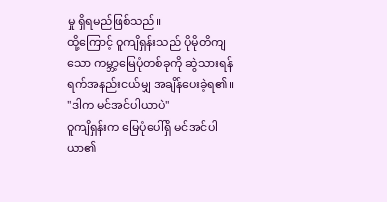မှု ရှိရမည်ဖြစ်သည်။
ထို့ကြောင့် ဝူကျိရှန်းသည် ပိုမိုတိကျသော ကမ္ဘာ့မြေပုံတစ်ခုကို ဆွဲသားရန် ရက်အနည်းငယ်မျှ အချိန်ပေးခဲ့ရ၏။
"ဒါက မင်အင်ပါယာပဲ"
ဝူကျိရှန်းက မြေပုံပေါ်ရှိ မင်အင်ပါယာ၏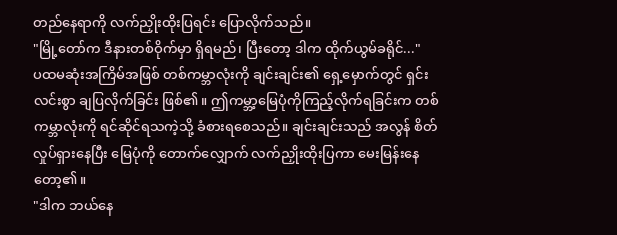တည်နေရာကို လက်ညှိုးထိုးပြရင်း ပြောလိုက်သည်။
"မြို့တော်က ဒီနားတစ်ဝိုက်မှာ ရှိရမည်၊ ပြီးတော့ ဒါက ထိုက်ယွမ်ခရိုင်..."
ပထမဆုံးအကြိမ်အဖြစ် တစ်ကမ္ဘာလုံးကို ချင်းချင်း၏ ရှေ့မှောက်တွင် ရှင်းလင်းစွာ ချပြလိုက်ခြင်း ဖြစ်၏။ ဤကမ္ဘာ့မြေပုံကိုကြည့်လိုက်ရခြင်းက တစ်ကမ္ဘာလုံးကို ရင်ဆိုင်ရသကဲ့သို့ ခံစားရစေသည်။ ချင်းချင်းသည် အလွန် စိတ်လှုပ်ရှားနေပြီး မြေပုံကို တောက်လျှောက် လက်ညှိုးထိုးပြကာ မေးမြန်းနေတော့၏။
"ဒါက ဘယ်နေ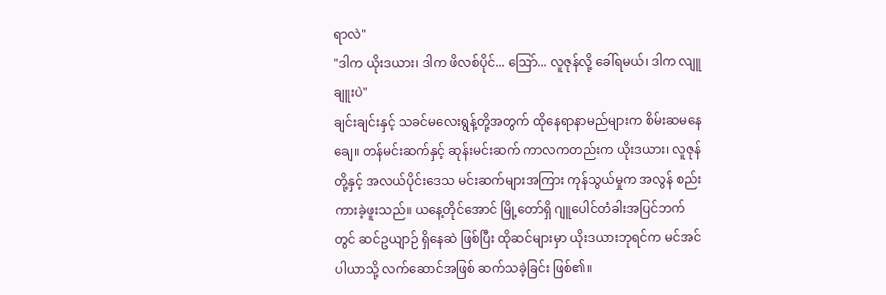ရာလဲ"
"ဒါက ယိုးဒယား၊ ဒါက ဖိလစ်ပိုင်... ဩော်... လူဇုန်လို့ ခေါ်ရမယ်၊ ဒါက လျူချူးပဲ"
ချင်းချင်းနှင့် သခင်မလေးရွန့်တို့အတွက် ထိုနေရာနာမည်များက စိမ်းဆမနေချေ။ တန်မင်းဆက်နှင့် ဆုန်းမင်းဆက် ကာလကတည်းက ယိုးဒယား၊ လူဇုန်တို့နှင့် အလယ်ပိုင်းဒေသ မင်းဆက်များအကြား ကုန်သွယ်မှုက အလွန် စည်းကားခဲ့ဖူးသည်။ ယနေ့တိုင်အောင် မြို့တော်ရှိ ဂျူပေါင်တံခါးအပြင်ဘက်တွင် ဆင်ဥယျာဉ် ရှိနေဆဲ ဖြစ်ပြီး ထိုဆင်များမှာ ယိုးဒယားဘုရင်က မင်အင်ပါယာသို့ လက်ဆောင်အဖြစ် ဆက်သခဲ့ခြင်း ဖြစ်၏။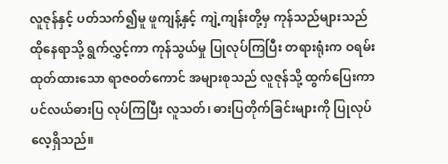လူဇုန်နှင့် ပတ်သက်၍မူ ဖူကျန့်နှင့် ကျဲ့ကျန်းတို့မှ ကုန်သည်များသည် ထိုနေရာသို့ ရွက်လွှင့်ကာ ကုန်သွယ်မှု ပြုလုပ်ကြပြီး တရားရုံးက ဝရမ်းထုတ်ထားသော ရာဇဝတ်ကောင် အများစုသည် လူဇုန်သို့ ထွက်ပြေးကာ ပင်လယ်ဓားပြ လုပ်ကြပြီး လူသတ်၊ ဓားပြတိုက်ခြင်းများကို ပြုလုပ်လေ့ရှိသည်။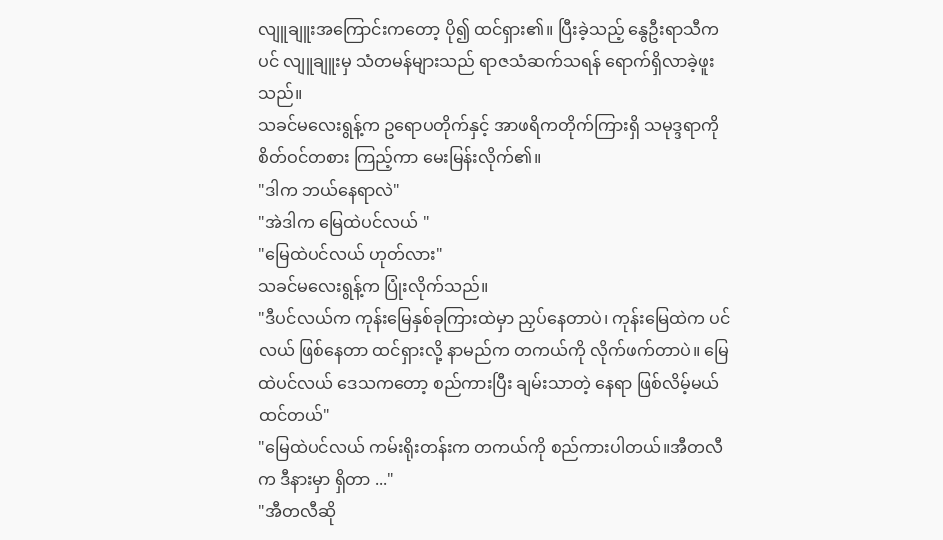လျူချူးအကြောင်းကတော့ ပို၍ ထင်ရှား၏။ ပြီးခဲ့သည့် နွေဦးရာသီကပင် လျူချူးမှ သံတမန်များသည် ရာဇသံဆက်သရန် ရောက်ရှိလာခဲ့ဖူးသည်။
သခင်မလေးရွန့်က ဥရောပတိုက်နှင့် အာဖရိကတိုက်ကြားရှိ သမုဒ္ဒရာကို စိတ်ဝင်တစား ကြည့်ကာ မေးမြန်းလိုက်၏။
"ဒါက ဘယ်နေရာလဲ"
"အဲဒါက မြေထဲပင်လယ် "
"မြေထဲပင်လယ် ဟုတ်လား"
သခင်မလေးရွန့်က ပြုံးလိုက်သည်။
"ဒီပင်လယ်က ကုန်းမြေနှစ်ခုကြားထဲမှာ ညှပ်နေတာပဲ၊ ကုန်းမြေထဲက ပင်လယ် ဖြစ်နေတာ ထင်ရှားလို့ နာမည်က တကယ်ကို လိုက်ဖက်တာပဲ။ မြေထဲပင်လယ် ဒေသကတော့ စည်ကားပြီး ချမ်းသာတဲ့ နေရာ ဖြစ်လိမ့်မယ် ထင်တယ်"
"မြေထဲပင်လယ် ကမ်းရိုးတန်းက တကယ်ကို စည်ကားပါတယ်။အီတလီက ဒီနားမှာ ရှိတာ ..."
"အီတလီဆို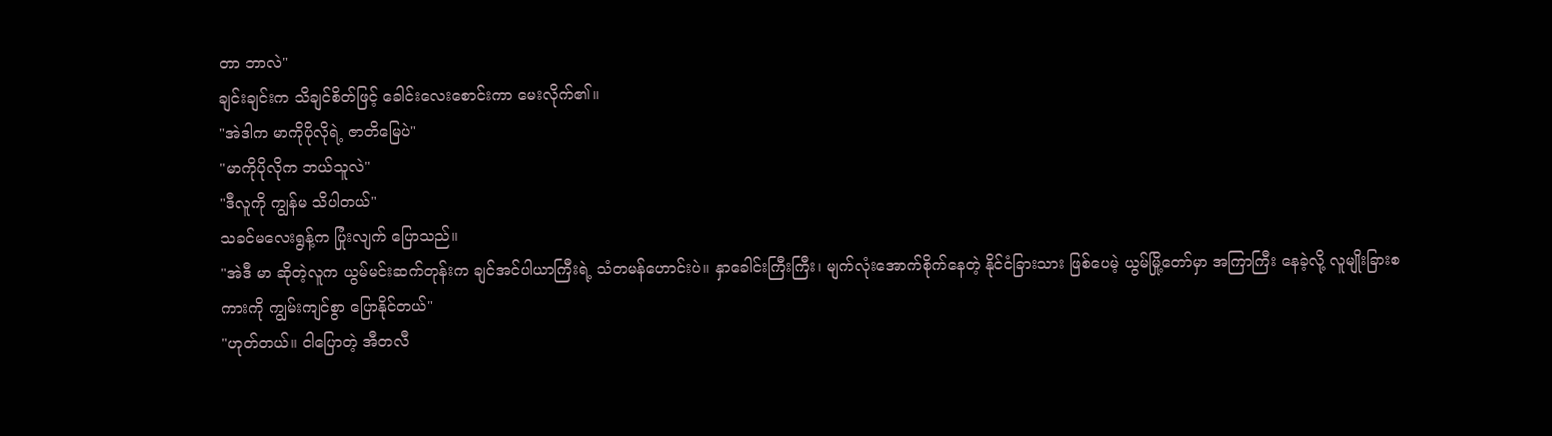တာ ဘာလဲ"
ချင်းချင်းက သိချင်စိတ်ဖြင့် ခေါင်းလေးစောင်းကာ မေးလိုက်၏။
"အဲဒါက မာကိုပိုလိုရဲ့ ဇာတိမြေပဲ"
"မာကိုပိုလိုက ဘယ်သူလဲ"
"ဒီလူကို ကျွန်မ သိပါတယ်"
သခင်မလေးရွန့်က ပြုံးလျက် ပြောသည်။
"အဲဒီ မာ ဆိုတဲ့လူက ယွမ်မင်းဆက်တုန်းက ချင်အင်ပါယာကြီးရဲ့ သံတမန်ဟောင်းပဲ။ နှာခေါင်းကြီးကြီး၊ မျက်လုံးအောက်စိုက်နေတဲ့ နိုင်ငံခြားသား ဖြစ်ပေမဲ့ ယွမ်မြို့တော်မှာ အကြာကြီး နေခဲ့လို့ လူမျိုးခြားစကားကို ကျွမ်းကျင်စွာ ပြောနိုင်တယ်"
"ဟုတ်တယ်။ ငါပြောတဲ့ အီတလီ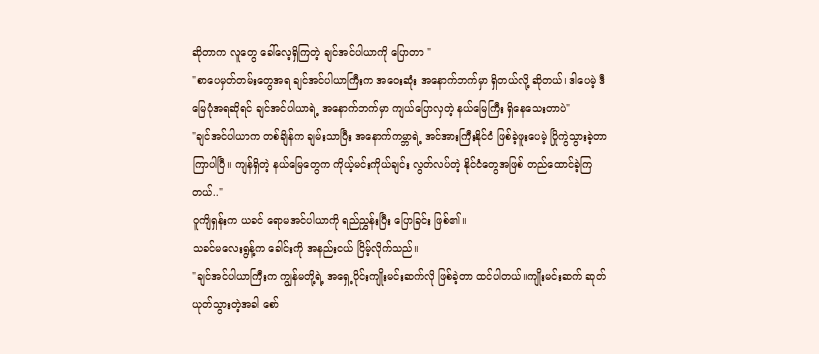ဆိုတာက လူတွေ ခေါ်လေ့ရှိကြတဲ့ ချင်အင်ပါယာကို ပြောတာ "
"စာပေမှတ်တမ်းတွေအရ ချင်အင်ပါယာကြီးက အဝေးဆုံး အနောက်ဘက်မှာ ရှိတယ်လို့ ဆိုတယ်၊ ဒါပေမဲ့ ဒီမြေပုံအရဆိုရင် ချင်အင်ပါယာရဲ့ အနောက်ဘက်မှာ ကျယ်ပြောလှတဲ့ နယ်မြေကြီး ရှိနေသေးတာပဲ"
"ချင်အင်ပါယာက တစ်ချိန်က ချမ်းသာပြီး အနောက်ကမ္ဘာရဲ့ အင်အားကြီးနိုင်ငံ ဖြစ်ခဲ့ဖူးပေမဲ့ ပြိုကွဲသွားခဲ့တာ ကြာပါပြီ။ ကျန်ရှိတဲ့ နယ်မြေတွေက ကိုယ့်မင်းကိုယ်ချင်း လွတ်လပ်တဲ့ နိုင်ငံတွေအဖြစ် တည်ထောင်ခဲ့ကြတယ်.."
ဝူကျိရှန်းက ယခင် ရောမအင်ပါယာကို ရည်ညွှန်းပြီး ပြောခြင်း ဖြစ်၏။
သခင်မလေးရွန့်က ခေါင်းကို အနည်းငယ် ငြိမ့်လိုက်သည်။
"ချင်အင်ပါယာကြီးက ကျွန်မတို့ရဲ့ အရှေ့ပိုင်းကျိုးမင်းဆက်လို ဖြစ်ခဲ့တာ ထင်ပါတယ်။ကျိုးမင်းဆက် ဆုတ်ယုတ်သွားတဲ့အခါ စော်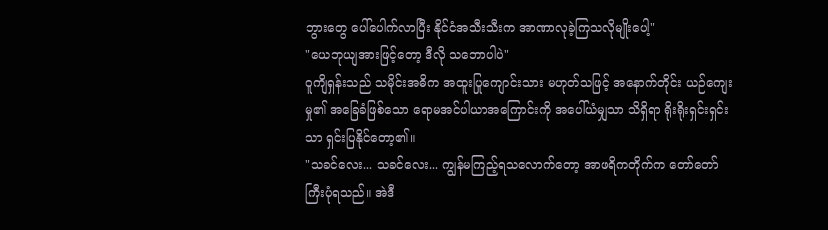ဘွားတွေ ပေါ်ပေါက်လာပြီး နိုင်ငံအသီးသီးက အာဏာလုခဲ့ကြသလိုမျိုးပေါ့"
"ယေဘုယျအားဖြင့်တော့ ဒီလို သဘောပါပဲ"
ဝူကျိရှန်းသည် သမိုင်းအဓိက အထူးပြုကျောင်းသား မဟုတ်သဖြင့် အနောက်တိုင်း ယဉ်ကျေးမှု၏ အခြေခံဖြစ်သော ရောမအင်ပါယာအကြောင်းကို အပေါ်ယံမျှသာ သိရှိရာ ရိုးရိုးရှင်းရှင်းသာ ရှင်းပြနိုင်တော့၏။
"သခင်လေး... သခင်လေး... ကျွန်မကြည့်ရသလောက်တော့ အာဖရိကတိုက်က တော်တော် ကြီးပုံရသည်။ အဲဒီ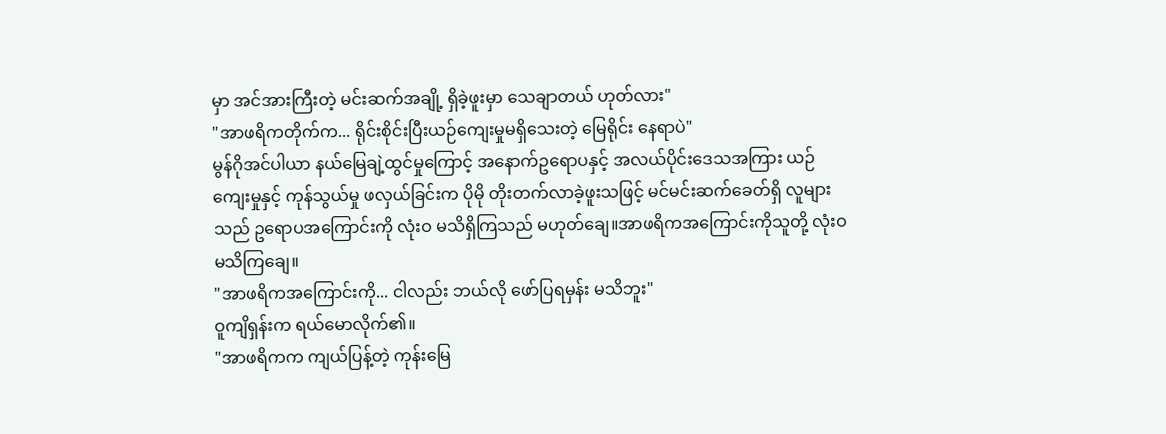မှာ အင်အားကြီးတဲ့ မင်းဆက်အချို့ ရှိခဲ့ဖူးမှာ သေချာတယ် ဟုတ်လား"
"အာဖရိကတိုက်က... ရိုင်းစိုင်းပြီးယဉ်ကျေးမှုမရှိသေးတဲ့ မြေရိုင်း နေရာပဲ"
မွန်ဂိုအင်ပါယာ နယ်မြေချဲ့ထွင်မှုကြောင့် အနောက်ဥရောပနှင့် အလယ်ပိုင်းဒေသအကြား ယဉ်ကျေးမှုနှင့် ကုန်သွယ်မှု ဖလှယ်ခြင်းက ပိုမို တိုးတက်လာခဲ့ဖူးသဖြင့် မင်မင်းဆက်ခေတ်ရှိ လူများသည် ဥရောပအကြောင်းကို လုံးဝ မသိရှိကြသည် မဟုတ်ချေ။အာဖရိကအကြောင်းကိုသူတို့ လုံးဝ မသိကြချေ။
"အာဖရိကအကြောင်းကို... ငါလည်း ဘယ်လို ဖော်ပြရမှန်း မသိဘူး"
ဝူကျိရှန်းက ရယ်မောလိုက်၏။
"အာဖရိကက ကျယ်ပြန့်တဲ့ ကုန်းမြေ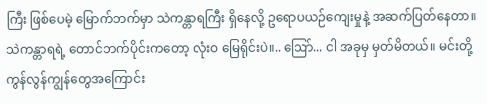ကြီး ဖြစ်ပေမဲ့ မြောက်ဘက်မှာ သဲကန္တာရကြီး ရှိနေလို့ ဥရောပယဉ်ကျေးမှုနဲ့ အဆက်ပြတ်နေတာ။ သဲကန္တာရရဲ့ တောင်ဘက်ပိုင်းကတော့ လုံးဝ မြေရိုင်းပဲ။.. ဩော်... ငါ အခုမှ မှတ်မိတယ်။ မင်းတို့ ကွန်လွန်ကျွန်တွေအကြောင်း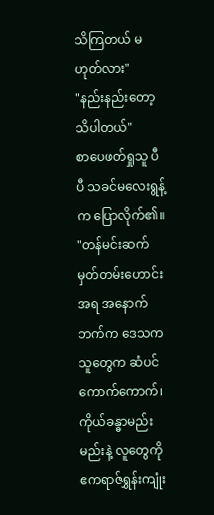သိကြတယ် မဟုတ်လား"
"နည်းနည်းတော့ သိပါတယ်"
စာပေဖတ်ရှုသူ ပီပီ သခင်မလေးရွန့်က ပြောလိုက်၏။
"တန်မင်းဆက် မှတ်တမ်းဟောင်းအရ အနောက်ဘက်က ဒေသကသူတွေက ဆံပင်ကောက်ကောက်၊ ကိုယ်ခန္ဓာမည်းမည်းနဲ့ လူတွေကို ဧကရာဇ်ရွှန်းကျုံး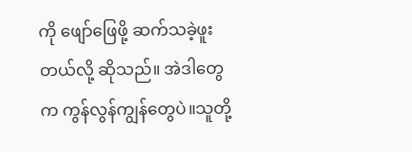ကို ဖျော်ဖြေဖို့ ဆက်သခဲ့ဖူးတယ်လို့ ဆိုသည်။ အဲဒါတွေက ကွန်လွန်ကျွန်တွေပဲ။သူတို့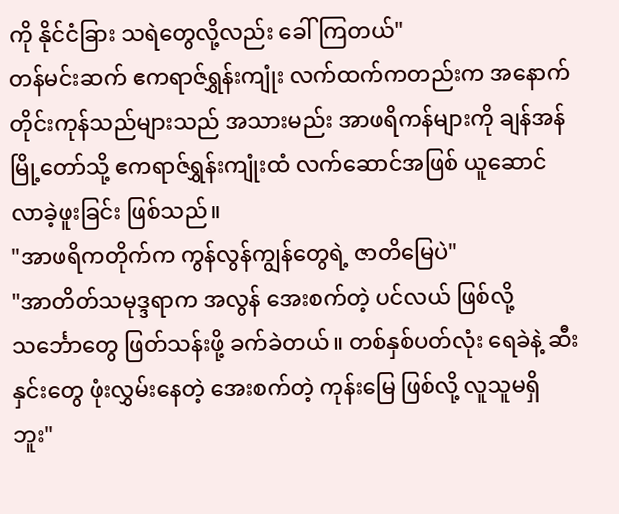ကို နိုင်ငံခြား သရဲတွေလို့လည်း ခေါ်ကြတယ်"
တန်မင်းဆက် ဧကရာဇ်ရွှန်းကျုံး လက်ထက်ကတည်းက အနောက်တိုင်းကုန်သည်များသည် အသားမည်း အာဖရိကန်များကို ချန်အန်မြို့တော်သို့ ဧကရာဇ်ရွှန်းကျုံးထံ လက်ဆောင်အဖြစ် ယူဆောင်လာခဲ့ဖူးခြင်း ဖြစ်သည်။
"အာဖရိကတိုက်က ကွန်လွန်ကျွန်တွေရဲ့ ဇာတိမြေပဲ"
"အာတိတ်သမုဒ္ဒရာက အလွန် အေးစက်တဲ့ ပင်လယ် ဖြစ်လို့ သင်္ဘောတွေ ဖြတ်သန်းဖို့ ခက်ခဲတယ်။ တစ်နှစ်ပတ်လုံး ရေခဲနဲ့ ဆီးနှင်းတွေ ဖုံးလွှမ်းနေတဲ့ အေးစက်တဲ့ ကုန်းမြေ ဖြစ်လို့ လူသူမရှိဘူး"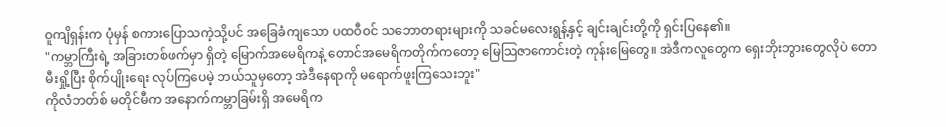ဝူကျိရှန်းက ပုံမှန် စကားပြောသကဲ့သို့ပင် အခြေခံကျသော ပထဝီဝင် သဘောတရားများကို သခင်မလေးရွန့်နှင့် ချင်းချင်းတို့ကို ရှင်းပြနေ၏။
"ကမ္ဘာကြီးရဲ့ အခြားတစ်ဖက်မှာ ရှိတဲ့ မြောက်အမေရိကနဲ့ တောင်အမေရိကတိုက်ကတော့ မြေသြဇာကောင်းတဲ့ ကုန်းမြေတွေ။ အဲဒီကလူတွေက ရှေးဘိုးဘွားတွေလိုပဲ တောမီးရှို့ပြီး စိုက်ပျိုးရေး လုပ်ကြပေမဲ့ ဘယ်သူမှတော့ အဲဒီနေရာကို မရောက်ဖူးကြသေးဘူး"
ကိုလံဘတ်စ် မတိုင်မီက အနောက်ကမ္ဘာခြမ်းရှိ အမေရိက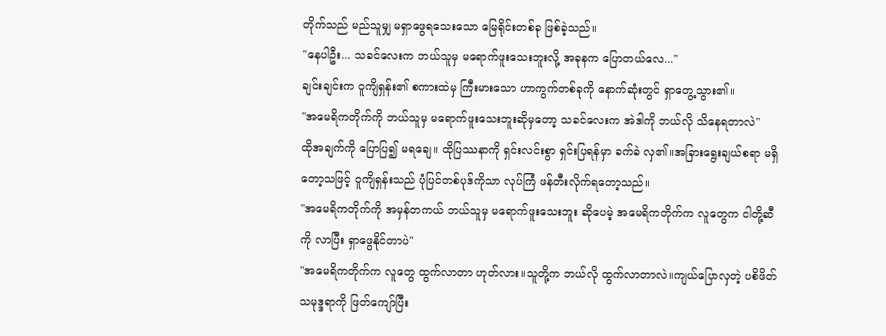တိုက်သည် မည်သူမျှ မရှာဖွေရသေးသော မြေရိုင်းတစ်ခု ဖြစ်ခဲ့သည်။
"နေပါဦး... သခင်လေးက ဘယ်သူမှ မရောက်ဖူးသေးဘူးလို့ အခုနက ပြောတယ်လေ..."
ချင်းချင်းက ဝူကျိရှန်း၏ စကားထဲမှ ကြီးမားသော ဟာကွက်တစ်ခုကို နောက်ဆုံးတွင် ရှာတွေ့သွား၏။
"အမေရိကတိုက်ကို ဘယ်သူမှ မရောက်ဖူးသေးဘူးဆိုမှတော့ သခင်လေးက အဲဒါကို ဘယ်လို သိနေရတာလဲ"
ထိုအချက်ကို ပြောပြ၍ မရချေ။ ထိုပြဿနာကို ရှင်းလင်းစွာ ရှင်းပြရန်မှာ ခက်ခဲ လှ၏။အခြားရွေးချယ်စရာ မရှိတော့သဖြင့် ဝူကျိရှန်းသည် ပုံပြင်တစ်ပုဒ်ကိုသာ လုပ်ကြံ ဖန်တီးလိုက်ရတော့သည်။
"အမေရိကတိုက်ကို အမှန်တကယ် ဘယ်သူမှ မရောက်ဖူးသေးဘူး ဆိုပေမဲ့ အမေရိကတိုက်က လူတွေက ငါတို့ဆီကို လာပြီး ရှာဖွေနိုင်တာပဲ"
"အမေရိကတိုက်က လူတွေ ထွက်လာတာ ဟုတ်လား။သူတို့က ဘယ်လို ထွက်လာတာလဲ။ကျယ်ပြောလှတဲ့ ပစိဖိတ်သမုဒ္ဒရာကို ဖြတ်ကျော်ပြီး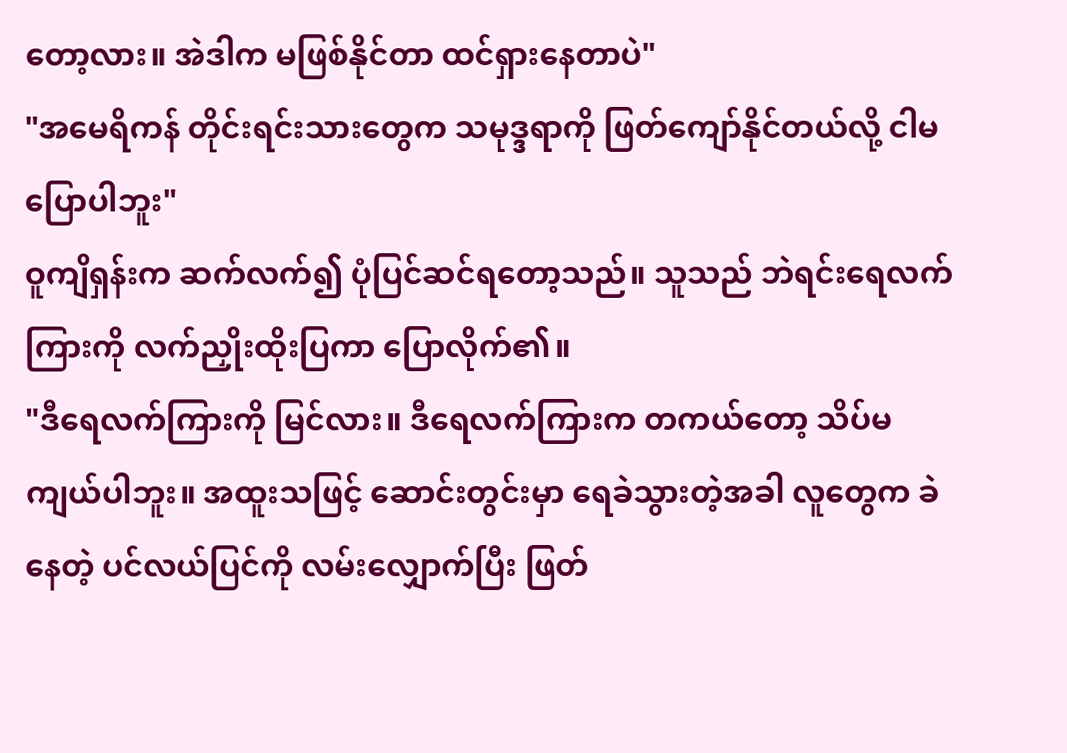တော့လား။ အဲဒါက မဖြစ်နိုင်တာ ထင်ရှားနေတာပဲ"
"အမေရိကန် တိုင်းရင်းသားတွေက သမုဒ္ဒရာကို ဖြတ်ကျော်နိုင်တယ်လို့ ငါမပြောပါဘူး"
ဝူကျိရှန်းက ဆက်လက်၍ ပုံပြင်ဆင်ရတော့သည်။ သူသည် ဘဲရင်းရေလက်ကြားကို လက်ညှိုးထိုးပြကာ ပြောလိုက်၏။
"ဒီရေလက်ကြားကို မြင်လား။ ဒီရေလက်ကြားက တကယ်တော့ သိပ်မကျယ်ပါဘူး။ အထူးသဖြင့် ဆောင်းတွင်းမှာ ရေခဲသွားတဲ့အခါ လူတွေက ခဲနေတဲ့ ပင်လယ်ပြင်ကို လမ်းလျှောက်ပြီး ဖြတ်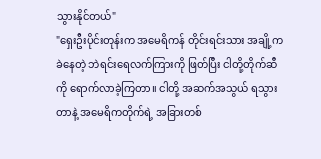သွားနိုင်တယ်"
"ရှေးဦးပိုင်းတုန်းက အမေရိကန် တိုင်းရင်းသား အချို့က ခဲနေတဲ့ ဘဲရင်းရေလက်ကြားကို ဖြတ်ပြီး ငါတို့တိုက်ဆီကို ရောက်လာခဲ့ကြတာ။ ငါတို့ အဆက်အသွယ် ရသွားတာနဲ့ အမေရိကတိုက်ရဲ့ အခြားတစ်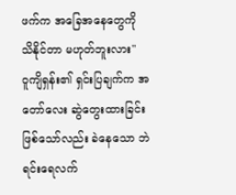ဖက်က အခြေအနေတွေကို သိနိုင်တာ မဟုတ်ဘူးလား"
ဝူကျိရှန်း၏ ရှင်းပြချက်က အတော်လေး ဆွဲတွေးထားခြင်း ဖြစ်သော်လည်း ခဲနေသော ဘဲရင်းရေလက်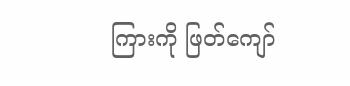ကြားကို ဖြတ်ကျော်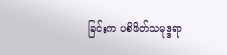ခြင်းက ပစိဖိတ်သမုဒ္ဒရာ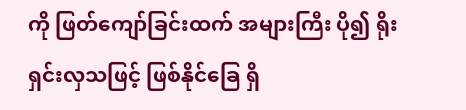ကို ဖြတ်ကျော်ခြင်းထက် အများကြီး ပို၍ ရိုးရှင်းလှသဖြင့် ဖြစ်နိုင်ခြေ ရှိ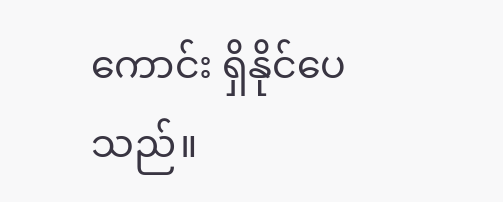ကောင်း ရှိနိုင်ပေသည်။